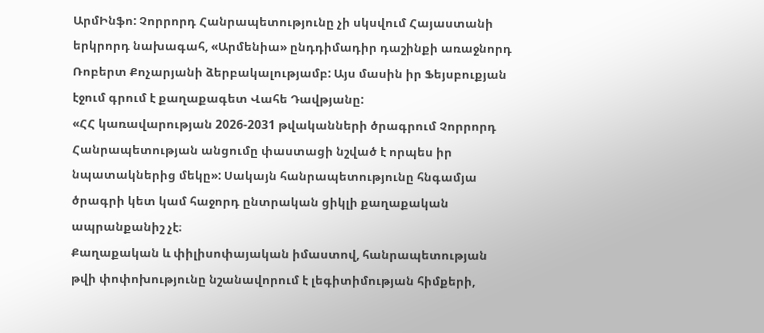ԱրմԻնֆո: Չորրորդ Հանրապետությունը չի սկսվում Հայաստանի երկրորդ նախագահ, «Արմենիա» ընդդիմադիր դաշինքի առաջնորդ Ռոբերտ Քոչարյանի ձերբակալությամբ: Այս մասին իր Ֆեյսբուքյան էջում գրում է քաղաքագետ Վահե Դավթյանը:
«ՀՀ կառավարության 2026-2031 թվականների ծրագրում Չորրորդ Հանրապետության անցումը փաստացի նշված է որպես իր նպատակներից մեկը»: Սակայն հանրապետությունը հնգամյա ծրագրի կետ կամ հաջորդ ընտրական ցիկլի քաղաքական ապրանքանիշ չէ։
Քաղաքական և փիլիսոփայական իմաստով, հանրապետության թվի փոփոխությունը նշանավորում է լեգիտիմության հիմքերի,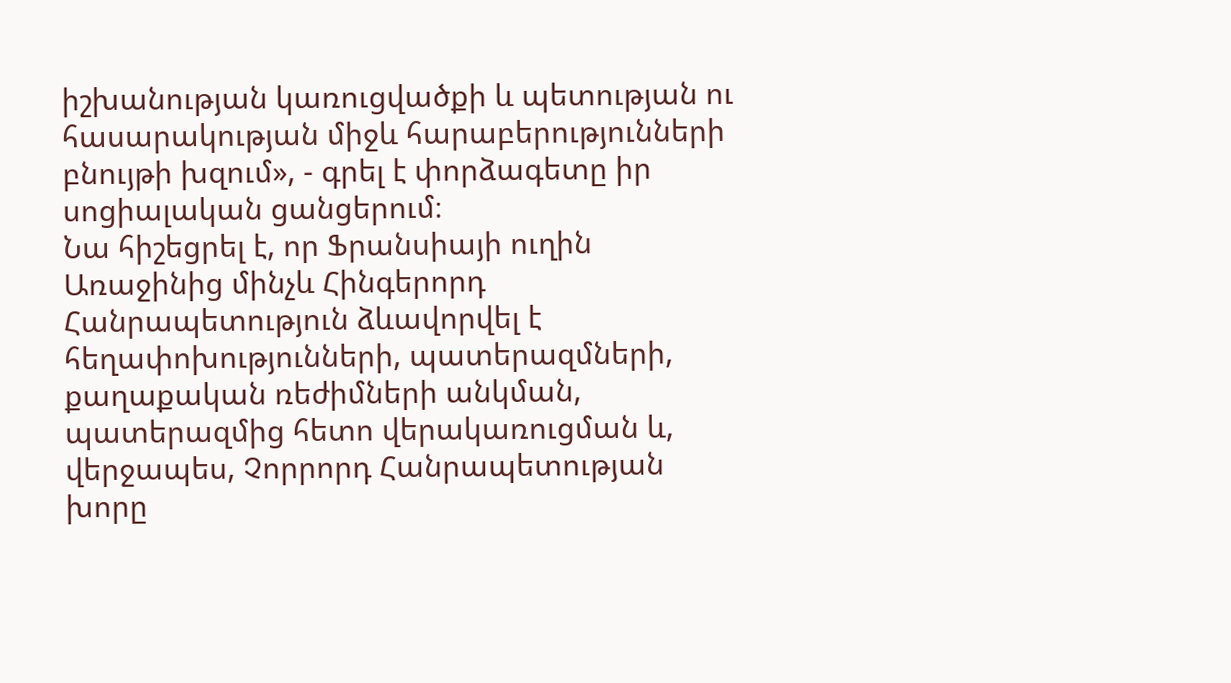իշխանության կառուցվածքի և պետության ու հասարակության միջև հարաբերությունների բնույթի խզում», - գրել է փորձագետը իր սոցիալական ցանցերում։
Նա հիշեցրել է, որ Ֆրանսիայի ուղին Առաջինից մինչև Հինգերորդ Հանրապետություն ձևավորվել է հեղափոխությունների, պատերազմների, քաղաքական ռեժիմների անկման, պատերազմից հետո վերակառուցման և, վերջապես, Չորրորդ Հանրապետության խորը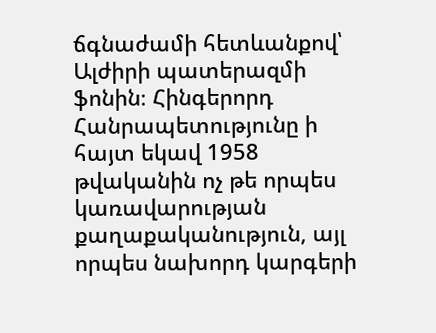ճգնաժամի հետևանքով՝ Ալժիրի պատերազմի ֆոնին։ Հինգերորդ Հանրապետությունը ի հայտ եկավ 1958 թվականին ոչ թե որպես կառավարության քաղաքականություն, այլ որպես նախորդ կարգերի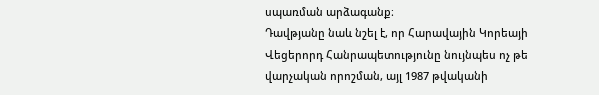սպառման արձագանք։
Դավթյանը նաև նշել է, որ Հարավային Կորեայի Վեցերորդ Հանրապետությունը նույնպես ոչ թե վարչական որոշման, այլ 1987 թվականի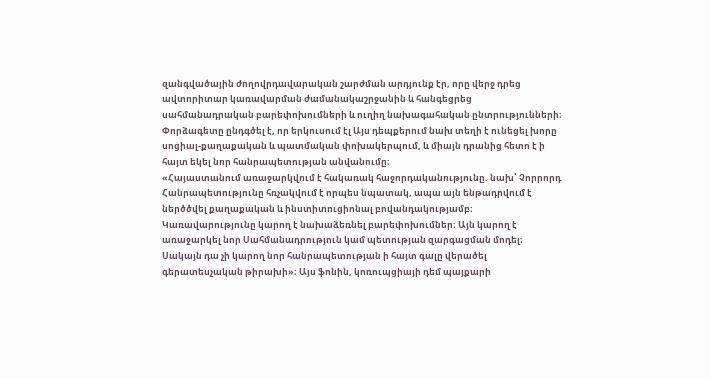զանգվածային ժողովրդավարական շարժման արդյունք էր, որը վերջ դրեց ավտորիտար կառավարման ժամանակաշրջանին և հանգեցրեց սահմանադրական բարեփոխումների և ուղիղ նախագահական ընտրությունների։
Փորձագետը ընդգծել է, որ երկուսում էլ Այս դեպքերում նախ տեղի է ունեցել խորը սոցիալ-քաղաքական և պատմական փոխակերպում, և միայն դրանից հետո է ի հայտ եկել նոր հանրապետության անվանումը։
«Հայաստանում առաջարկվում է հակառակ հաջորդականությունը. նախ՝ Չորրորդ Հանրապետությունը հռչակվում է որպես նպատակ, ապա այն ենթադրվում է ներծծվել քաղաքական և ինստիտուցիոնալ բովանդակությամբ։ Կառավարությունը կարող է նախաձեռնել բարեփոխումներ։ Այն կարող է առաջարկել նոր Սահմանադրություն կամ պետության զարգացման մոդել։ Սակայն դա չի կարող նոր հանրապետության ի հայտ գալը վերածել գերատեսչական թիրախի»։ Այս ֆոնին, կոռուպցիայի դեմ պայքարի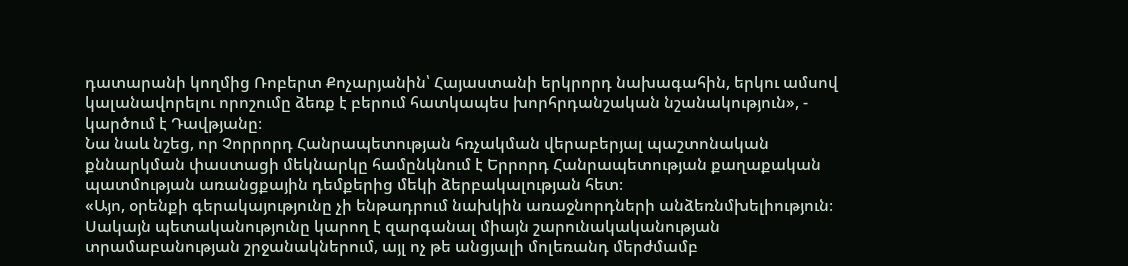դատարանի կողմից Ռոբերտ Քոչարյանին՝ Հայաստանի երկրորդ նախագահին, երկու ամսով կալանավորելու որոշումը ձեռք է բերում հատկապես խորհրդանշական նշանակություն», - կարծում է Դավթյանը։
Նա նաև նշեց, որ Չորրորդ Հանրապետության հռչակման վերաբերյալ պաշտոնական քննարկման փաստացի մեկնարկը համընկնում է Երրորդ Հանրապետության քաղաքական պատմության առանցքային դեմքերից մեկի ձերբակալության հետ։
«Այո, օրենքի գերակայությունը չի ենթադրում նախկին առաջնորդների անձեռնմխելիություն։ Սակայն պետականությունը կարող է զարգանալ միայն շարունակականության տրամաբանության շրջանակներում, այլ ոչ թե անցյալի մոլեռանդ մերժմամբ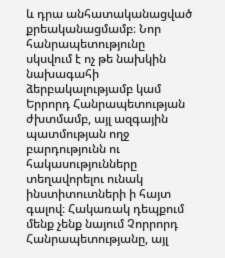և դրա անհատականացված քրեականացմամբ։ Նոր հանրապետությունը սկսվում է ոչ թե նախկին նախագահի ձերբակալությամբ կամ Երրորդ Հանրապետության ժխտմամբ, այլ ազգային պատմության ողջ բարդությունն ու հակասությունները տեղավորելու ունակ ինստիտուտների ի հայտ գալով։ Հակառակ դեպքում մենք չենք նայում Չորրորդ Հանրապետությանը, այլ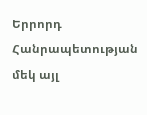Երրորդ Հանրապետության մեկ այլ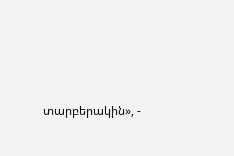տարբերակին», -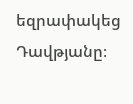եզրափակեց Դավթյանը։